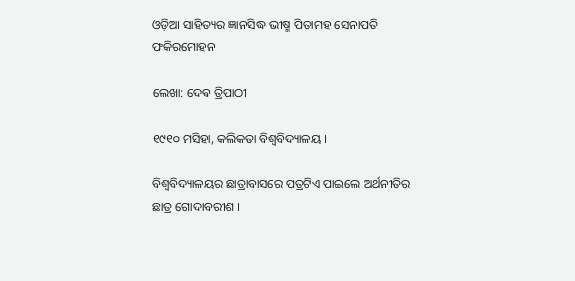ଓଡ଼ିଆ ସାହିତ୍ୟର ଜ୍ଞାନସିଦ୍ଧ ଭୀଷ୍ମ ପିତାମହ ସେନାପତି ଫକିରମୋହନ

ଲେଖା: ଦେଵ ତ୍ରିପାଠୀ

୧୯୧୦ ମସିହା, କଲିକତା ବିଶ୍ଵବିଦ୍ୟାଳୟ ।

ବିଶ୍ୱବିଦ୍ୟାଳୟର ଛାତ୍ରାବାସରେ ପତ୍ରଟିଏ ପାଇଲେ ଅର୍ଥନୀତିର ଛାତ୍ର ଗୋଦାବରୀଶ ।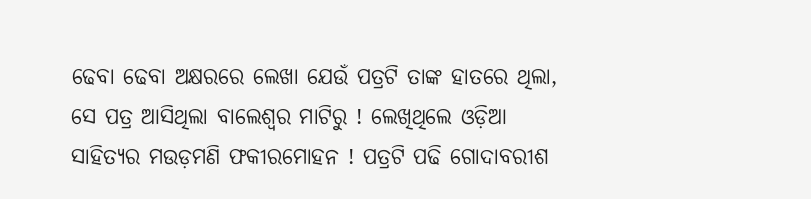ଢେବା ଢେବା ଅକ୍ଷରରେ ଲେଖା ଯେଉଁ ପତ୍ରଟି ତାଙ୍କ ହାତରେ ଥିଲା, ସେ ପତ୍ର ଆସିଥିଲା ବାଲେଶ୍ଵର ମାଟିରୁ ! ଲେଖିଥିଲେ ଓଡ଼ିଆ ସାହିତ୍ୟର ମଉଡ଼ମଣି ଫକୀରମୋହନ ! ପତ୍ରଟି ପଢି ଗୋଦାବରୀଶ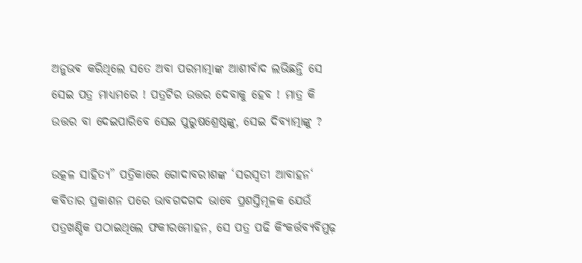ଅନୁଭଵ କରିଥିଲେ ସତେ ଅବା ପରମାତ୍ମାଙ୍କ ଆଶୀର୍ବାଦ ଲଭିଛନ୍ତି ସେ ସେଇ ପତ୍ର ମାଧ୍ୟମରେ ! ପତ୍ରଟିର ଉତ୍ତର ଦେବାକୁ ହେବ ! ମାତ୍ର କି ଉତ୍ତର ବା ଦେଇପାରିବେ ସେଇ ପୁରୁଷଶ୍ରେଷ୍ଠଙ୍କୁ, ସେଇ ଦିବ୍ୟାତ୍ମାଙ୍କୁ ?

ଉତ୍କଳ ସାହିତ୍ୟ” ପତ୍ରିକାରେ ଗୋଦାବରୀଶଙ୍କ ‘ସରସ୍ବତୀ ଆବାହନ‘ କବିତାର ପ୍ରକାଶନ ପରେ ଭାବଗଦଗଦ ଭାବେ ପ୍ରଶସ୍ତିମୂଳକ ଯେଉଁ ପତ୍ରଖଣ୍ଡିକ ପଠାଇଥିଲେ ଫକୀରମୋହନ, ସେ ପତ୍ର ପଢି କିଂକର୍ତ୍ତବ୍ୟବିମୁଢ଼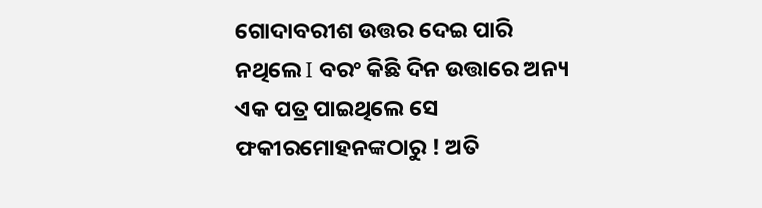ଗୋଦାବରୀଶ ଉତ୍ତର ଦେଇ ପାରି ନଥିଲେ I ବରଂ କିଛି ଦିନ ଉତ୍ତାରେ ଅନ୍ୟ ଏକ ପତ୍ର ପାଇଥିଲେ ସେ ଫକୀରମୋହନଙ୍କଠାରୁ ! ଅତି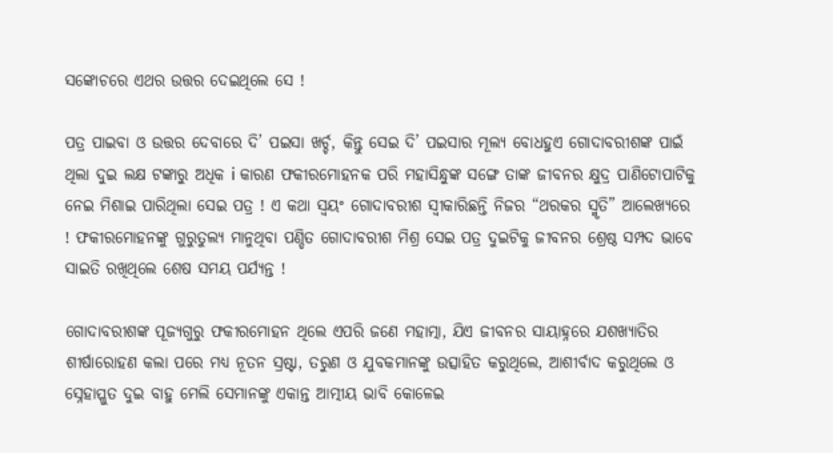ସଙ୍କୋଚରେ ଏଥର ଉତ୍ତର ଦେଇଥିଲେ ସେ !

ପତ୍ର ପାଇବା ଓ ଉତ୍ତର ଦେବାରେ ଦି’ ପଇସା ଖର୍ଚ୍ଚ, କିନ୍ତୁ ସେଇ ଦି’ ପଇସାର ମୂଲ୍ୟ ବୋଧହୁଏ ଗୋଦାବରୀଶଙ୍କ ପାଇଁ  ଥିଲା ଦୁଇ ଲକ୍ଷ ଟଙ୍କାରୁ ଅଧିକ i କାରଣ ଫକୀରମୋହନକ ପରି ମହାସିନ୍ଧୁଙ୍କ ସଙ୍ଗେ ତାଙ୍କ ଜୀବନର କ୍ଷୁଦ୍ର ପାଣିଟୋପାଟିକୁ ନେଇ ମିଶାଇ ପାରିଥିଲା ସେଇ ପତ୍ର ! ଏ କଥା ସ୍ୱୟଂ ଗୋଦାବରୀଶ ସ୍ବୀକାରିଛନ୍ତି ନିଜର “ଥରକର ସ୍ମୃତି” ଆଲେଖ୍ୟରେ ! ଫକୀରମୋହନଙ୍କୁ ଗୁରୁତୁଲ୍ୟ ମାନୁଥିବା ପଣ୍ଡିତ ଗୋଦାବରୀଶ ମିଶ୍ର ସେଇ ପତ୍ର ଦୁଇଟିକୁ ଜୀବନର ଶ୍ରେଷ୍ଠ ସମ୍ପଦ ଭାବେ ସାଇତି ରଖିଥିଲେ ଶେଷ ସମୟ ପର୍ଯ୍ୟନ୍ତ !

ଗୋଦାବରୀଶଙ୍କ ପୂଜ୍ୟଗୁରୁ ଫକୀରମୋହନ ଥିଲେ ଏପରି ଜଣେ ମହାତ୍ମା, ଯିଏ ଜୀବନର ସାୟାହ୍ନରେ ଯଶଖ୍ୟାତିର ଶୀର୍ଷାରୋହଣ କଲା ପରେ ମଧ୍ୟ ନୂତନ ସ୍ରଷ୍ଟା, ତରୁଣ ଓ ଯୁବକମାନଙ୍କୁ ଉତ୍ସାହିତ କରୁଥିଲେ, ଆଶୀର୍ବାଦ କରୁଥିଲେ ଓ ସ୍ନେହାପ୍ଳୁତ ଦୁଇ ବାହୁ ମେଲି ସେମାନଙ୍କୁ ଏକାନ୍ତ ଆତ୍ମୀୟ ଭାବି କୋଳେଇ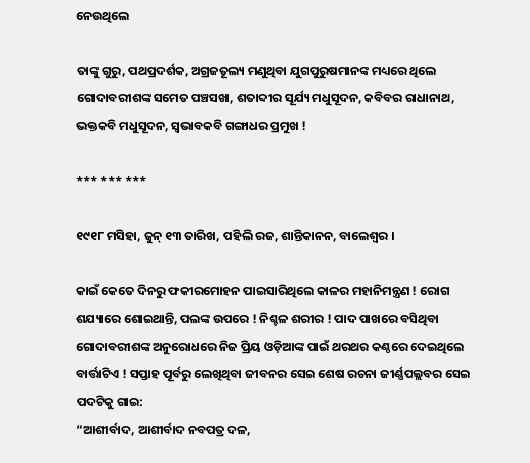ନେଉଥିଲେ

ତାଙ୍କୁ ଗୁରୁ, ପଥପ୍ରଦର୍ଶକ, ଅଗ୍ରଜତୂଲ୍ୟ ମଣୁଥିବା ଯୁଗପୁରୁଷମାନଙ୍କ ମଧ୍ୟରେ ଥିଲେ ଗୋଦାବରୀଶଙ୍କ ସମେତ ପଞ୍ଚସଖା, ଶତାବ୍ଦୀର ସୂର୍ଯ୍ୟ ମଧୁସୂଦନ, କବିବର ରାଧାନାଥ, ଭକ୍ତକବି ମଧୁସୂଦନ, ସ୍ବଭାବକବି ଗଙ୍ଗାଧର ପ୍ରମୁଖ !

*** *** ***

୧୯୧୮ ମସିହା, ଜୁନ୍ ୧୩ ତାରିଖ, ପହିଲି ରଜ, ଶାନ୍ତିକାନନ, ବାଲେଶ୍ଵର ।

କାଇଁ କେତେ ଦିନରୁ ଫକୀରମୋହନ ପାଇସାରିଥିଲେ କାଳର ମହାନିମନ୍ତ୍ରଣ ! ରୋଗ ଶଯ୍ୟାରେ ଶୋଇଥାନ୍ତି, ପଲଙ୍କ ଉପରେ ! ନିଶ୍ଚଳ ଶରୀର ! ପାଦ ପାଖରେ ବସିଥିବା ଗୋଦାବରୀଶଙ୍କ ଅନୁରୋଧରେ ନିଜ ପ୍ରିୟ ଓଡ଼ିଆଙ୍କ ପାଇଁ ଥରଥର କଣ୍ଠରେ ଦେଇଥିଲେ ବାର୍ତ୍ତାଟିଏ ! ସପ୍ତାହ ପୂର୍ବରୁ ଲେଖିଥିବା ଜୀବନର ସେଇ ଶେଷ ରଚନା ଜୀର୍ଣ୍ଣପଲ୍ଲବର ସେଇ ପଦଟିକୁ ଗାଇ:
“ଆଶୀର୍ବାଦ, ଆଶୀର୍ବାଦ ନବପତ୍ର ଦଳ,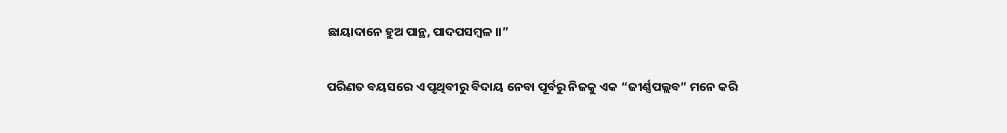ଛାୟାଦାନେ ହୁଅ ପାନ୍ଥ, ପାଦପସମ୍ବଳ ।।”

ପରିଣତ ବୟସରେ ଏ ପୃଥିବୀରୁ ବିଦାୟ ନେବା ପୂର୍ବରୁ ନିଜକୁ ଏକ “ଜୀର୍ଣ୍ଣପଲ୍ଲବ” ମନେ କରି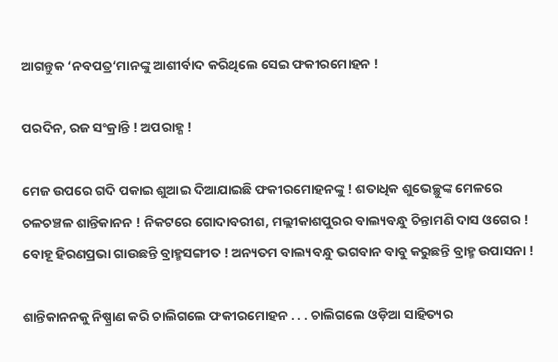ଆଗନ୍ତୁକ ‘ନବପତ୍ର‘ମାନଙ୍କୁ ଆଶୀର୍ବାଦ କରିଥିଲେ ସେଇ ଫକୀରମୋହନ !

ପରଦିନ, ରଜ ସଂକ୍ରାନ୍ତି ! ଅପରାହ୍ଣ !

ମେଜ ଉପରେ ଗଦି ପକାଇ ଶୁଆଇ ଦିଆଯାଇଛି ଫକୀରମୋହନଙ୍କୁ ! ଶତାଧିକ ଶୁଭେଚ୍ଛୁଙ୍କ ମେଳରେ ଚଳଚଞ୍ଚଳ ଶାନ୍ତିକାନନ ! ନିକଟରେ ଗୋଦାବରୀଶ, ମଲ୍ଲୀକାଶପୁରର ବାଲ୍ୟବନ୍ଧୁ ଚିନ୍ତାମଣି ଦାସ ଓଗେର ! ବୋହୂ ହିରଣପ୍ରଭା ଗାଉଛନ୍ତି ବ୍ରାହ୍ମସଙ୍ଗୀତ ! ଅନ୍ୟତମ ବାଲ୍ୟବନ୍ଧୁ ଭଗବାନ ବାବୁ କରୁଛନ୍ତି ବ୍ରାହ୍ମ ଉପାସନା !

ଶାନ୍ତିକାନନକୁ ନିଷ୍ପ୍ରାଣ କରି ଚାଲିଗଲେ ଫକୀରମୋହନ . . . ଚାଲିଗଲେ ଓଡ଼ିଆ ସାହିତ୍ୟର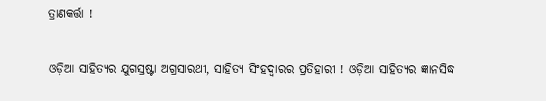ତ୍ରାଣକର୍ତ୍ତା !

ଓଡ଼ିଆ ସାହିତ୍ୟର ଯୁଗସ୍ରଷ୍ଟା ଅଗ୍ରସାରଥୀ, ସାହିତ୍ୟ ସିଂହଦ୍ଵାରର ପ୍ରତିହାରୀ ! ଓଡ଼ିଆ ସାହିତ୍ୟର ଜ୍ଞାନସିଦ୍ଧ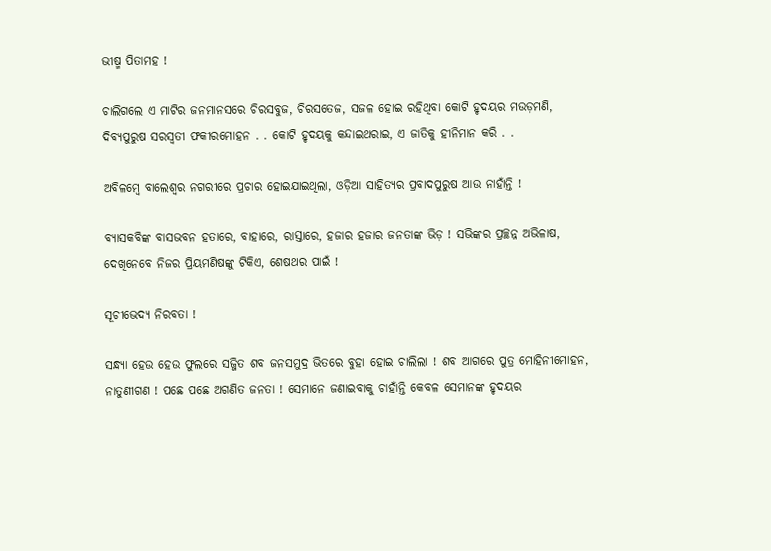ଭୀଷ୍ମ ପିତାମହ !

ଚାଲିଗଲେ ଏ ମାଟିର ଜନମାନସରେ ଚିରସବୁଜ, ଚିରସତେଜ, ସଜଳ ହୋଇ ରହିଥିବା କୋଟି ହୃଦୟର ମଉଡ଼ମଣି, ଦିବ୍ୟପୁରୁଷ ସରସ୍ବତୀ ଫକୀରମୋହନ . . କୋଟି ହୃଦୟକୁ କନ୍ଦାଇଥରାଇ, ଏ ଜାତିକୁ ହୀନିମାନ କରି . .

ଅବିଳମ୍ବେ ବାଲେଶ୍ଵର ନଗରୀରେ ପ୍ରଚାର ହୋଇଯାଇଥିଲା, ଓଡ଼ିଆ ସାହିତ୍ୟର ପ୍ରବାଦପୁରୁଷ ଆଉ ନାହାଁନ୍ତି !

ବ୍ୟାସକବିଙ୍କ ବାସଭବନ ହତାରେ, ବାହାରେ, ରାସ୍ତାରେ, ହଜାର ହଜାର ଜନତାଙ୍କ ଭିଡ଼ ! ସଭିଙ୍କର ପ୍ରଚ୍ଛନ୍ନ ଅଭିଳାଷ, ଦେଖିନେବେ ନିଜର ପ୍ରିୟମଣିଷଙ୍କୁ ଟିକିଏ, ଶେଷଥର ପାଇଁ !

ସୂଚୀଭେଦ୍ୟ ନିରବତା !

ସନ୍ଧ୍ୟା ହେଉ ହେଉ ଫୁଲରେ ସଜ୍ଜିତ ଶବ ଜନସମୁଦ୍ର ଭିତରେ ବୁହା ହୋଇ ଚାଲିଲା ! ଶବ ଆଗରେ ପୁତ୍ର ମୋହିନୀମୋହନ, ନାତୁଣୀଗଣ ! ପଛେ ପଛେ ଅଗଣିତ ଜନତା ! ସେମାନେ ଜଣାଇବାକୁ ଚାହାଁନ୍ତି କେବଳ ସେମାନଙ୍କ ହୃଦୟର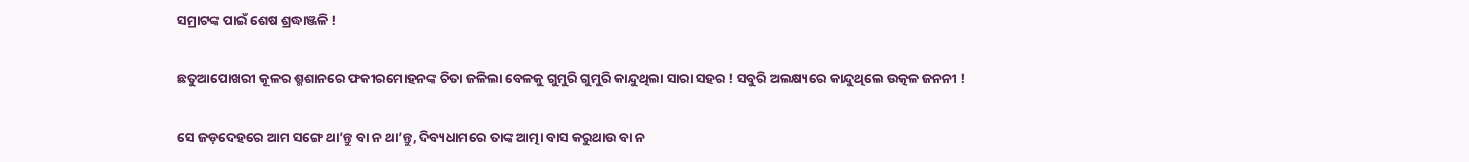ସମ୍ରାଟଙ୍କ ପାଇଁ ଶେଷ ଶ୍ରଦ୍ଧାଞ୍ଜଳି !

ଛତୁଆପୋଖରୀ କୂଳର ଶ୍ମଶାନରେ ଫକୀରମୋହନଙ୍କ ଚିତା ଜଳିଲା ବେଳକୁ ଗୁମୁରି ଗୁମୁରି କାନ୍ଦୁଥିଲା ସାରା ସହର ! ସବୁରି ଅଲକ୍ଷ୍ୟରେ କାନ୍ଦୁଥିଲେ ଉତ୍କଳ ଜନନୀ !

ସେ ଜଡ଼ଦେହରେ ଆମ ସଙ୍ଗେ ଥା’ନ୍ତୁ ବା ନ ଥା’ନ୍ତୁ, ଦିବ୍ୟଧାମରେ ତାଙ୍କ ଆତ୍ମା ବାସ କରୁଥାଉ ବା ନ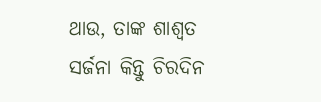ଥାଉ, ତାଙ୍କ ଶାଶ୍ବତ ସର୍ଜନା କିନ୍ତୁ ଚିରଦିନ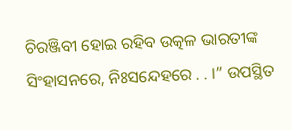ଚିରଞ୍ଜିବୀ ହୋଇ ରହିବ ଉତ୍କଳ ଭାରତୀଙ୍କ ସିଂହାସନରେ, ନିଃସନ୍ଦେହରେ . . ।” ଉପସ୍ଥିତ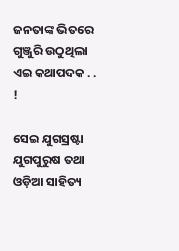ଜନତାଙ୍କ ଭିତରେ ଗୁଞ୍ଜୁରି ଉଠୁଥିଲା ଏଇ କଥାପଦକ . . !

ସେଇ ଯୁଗସ୍ରଷ୍ଟା ଯୁଗପୁରୁଷ ତଥା ଓଡ଼ିଆ ସାହିତ୍ୟ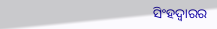ସିଂହଦ୍ଵାରର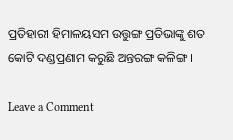ପ୍ରତିହାରୀ ହିମାଳୟସମ ଉତ୍ତୁଙ୍ଗ ପ୍ରତିଭାଙ୍କୁ ଶତ କୋଟି ଦଣ୍ଡପ୍ରଣାମ କରୁଛି ଅନ୍ତରଙ୍ଗ କଳିଙ୍ଗ ।

Leave a Comment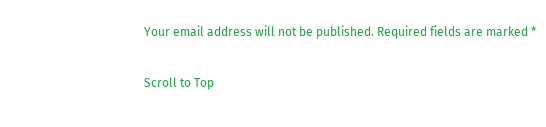Your email address will not be published. Required fields are marked *

Scroll to Top